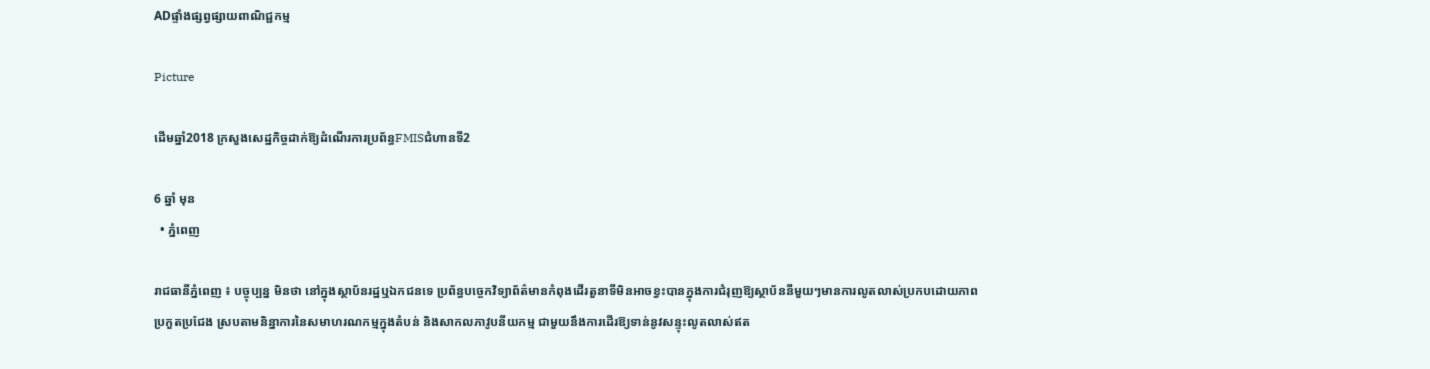ADផ្ទាំងផ្សព្វផ្សាយពាណិជ្ជកម្ម

Picture

ដើមឆ្នាំ2018 ក្រសួងសេដ្ឋកិច្ចដាក់ឱ្យដំណើរការប្រព័ន្ធFMISជំហានទី2

6 ឆ្នាំ មុន
  • ភ្នំពេញ

រាជធានីភ្នំពេញ ៖ បច្ចុប្បន្ន មិនថា នៅក្នុងស្ថាប័នរដ្ឋឬឯកជនទេ ប្រព័ន្ធបច្ចេកវិទ្យាព័ត៌មានកំពុងដើរតួនាទីមិនអាចខ្វះបានក្នុងការជំរុញឱ្យស្ថាប័ននីមួយៗមានការលូតលាស់ប្រកបដោយភាពប្រកួតប្រជែង ស្របតាមនិន្នាការនៃសមាហរណកម្មក្នុងតំបន់ និងសាកលភាវូបនីយកម្ម ជាមួយនឹងការដើរឱ្យទាន់នូវសន្ទុះលូតលាស់ឥត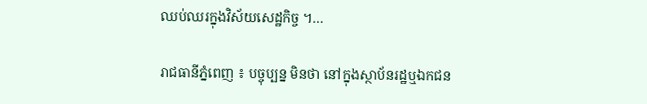ឈប់ឈរក្នុងវិស័យសេដ្ឋកិច្ច ។…

រាជធានីភ្នំពេញ ៖ បច្ចុប្បន្ន មិនថា នៅក្នុងស្ថាប័នរដ្ឋឬឯកជន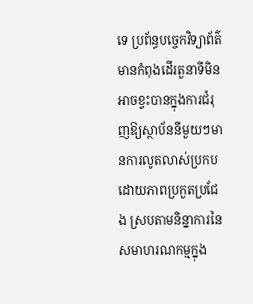ទេ ប្រព័ន្ធបច្ចេកវិទ្យាព័ត៌មានកំពុងដើរតួនាទីមិនអាចខ្វះបានក្នុងការជំរុញឱ្យស្ថាប័ននីមួយៗមានការលូតលាស់ប្រកបដោយភាពប្រកួតប្រជែង ស្របតាមនិន្នាការនៃសមាហរណកម្មក្នុង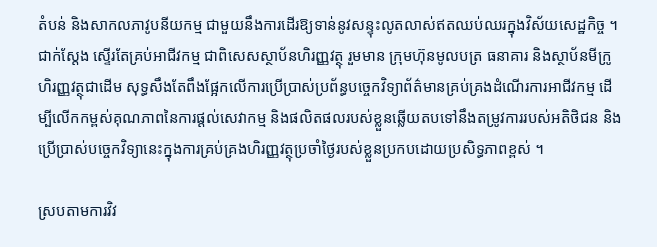តំបន់ និងសាកលភាវូបនីយកម្ម ជាមួយនឹងការដើរឱ្យទាន់នូវសន្ទុះលូតលាស់ឥតឈប់ឈរក្នុងវិស័យសេដ្ឋកិច្ច ។ ជាក់ស្តែង ស្ទើរតែគ្រប់អាជីវកម្ម ជាពិសេសស្ថាប័នហិរញ្ញវត្ថុ រួមមាន ក្រុមហ៊ុនមូលបត្រ ធនាគារ និងស្ថាប័នមីក្រូហិរញ្ញវត្ថុជាដើម សុទ្ធសឹងតែពឹងផ្អែកលើការប្រើប្រាស់ប្រព័ន្ធបច្ចេកវិទ្យាព័ត៌មានគ្រប់គ្រងដំណើរការអាជីវកម្ម ដើម្បីលើកកម្ពស់គុណភាពនៃការផ្ដល់សេវាកម្ម និងផលិតផលរបស់ខ្លួនឆ្លើយតបទៅនឹងតម្រូវការរបស់អតិថិជន និងប្រើប្រាស់បច្ចេកវិទ្យានេះក្នុងការគ្រប់គ្រងហិរញ្ញវត្ថុប្រចាំថ្ងៃរបស់ខ្លួនប្រកបដោយប្រសិទ្ធភាពខ្ពស់ ។

ស្របតាមការវិវ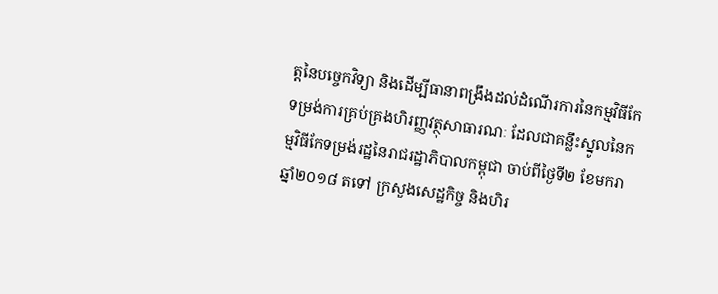ត្តនៃបច្ចេកវិទ្យា និងដើម្បីធានាពង្រឹងដល់ដំណើរការនៃកម្មវិធីកែទម្រង់ការគ្រប់គ្រងហិរញ្ញវត្ថុសាធារណៈ ដែលជាគន្លឹះស្នូលនៃកម្មវិធីកែទម្រង់រដ្ឋនៃរាជរដ្ឋាភិបាលកម្ពុជា ចាប់ពីថ្ងៃទី២ ខែមករា ឆ្នាំ២០១៨ តទៅ ក្រសួងសេដ្ឋកិច្ច និងហិរ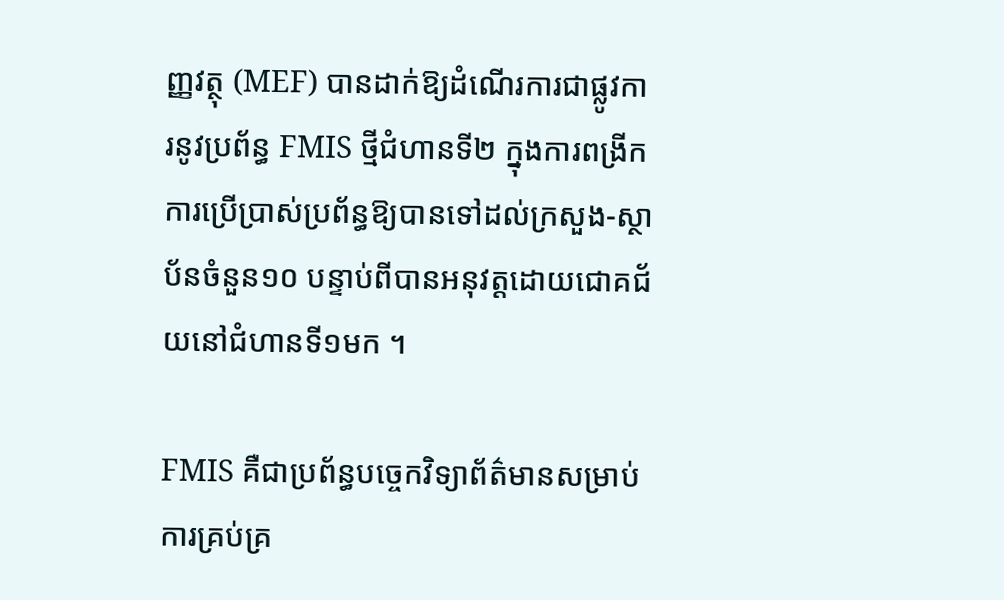ញ្ញវត្ថុ (MEF) បានដាក់ឱ្យដំណើរការជាផ្លូវការនូវប្រព័ន្ធ FMIS ថ្មីជំហានទី២ ក្នុងការពង្រីកការប្រើប្រាស់ប្រព័ន្ធឱ្យបានទៅដល់ក្រសួង-ស្ថាប័នចំនួន១០ បន្ទាប់ពីបានអនុវត្តដោយជោគជ័យនៅជំហានទី១មក ។

FMIS គឺជាប្រព័ន្ធបច្ចេកវិទ្យាព័ត៌មានសម្រាប់ការគ្រប់គ្រ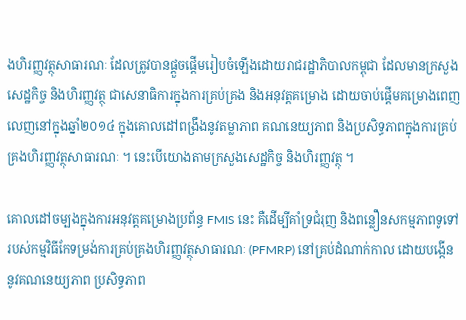ងហិរញ្ញវត្ថុសាធារណៈ ដែលត្រូវបានផ្តួចផ្តើមរៀបចំឡើងដោយរាជរដ្ឋាភិបាលកម្ពុជា ដែលមានក្រសួងសេដ្ឋកិច្ច និងហិរញ្ញវត្ថុ ជាសេនាធិការក្នុងការគ្រប់គ្រង និងអនុវត្តគម្រោង ដោយចាប់ផ្ដើមគម្រោងពេញលេញនៅក្នុងឆ្នាំ២០១៤ ក្នុងគោលដៅពង្រឹងនូវតម្លាភាព គណនេយ្យភាព និងប្រសិទ្ធភាពក្នុងការគ្រប់គ្រងហិរញ្ញវត្ថុសាធារណៈ ។ នេះបើយោងតាមក្រសួងសេដ្ឋកិច្ច និងហិរញ្ញវត្ថុ ។

គោលដៅចម្បងក្នុងការអនុវត្តគម្រោងប្រព័ន្ធ FMIS នេះ គឺដើម្បីគាំទ្រជំរុញ និងពន្លឿនសកម្មភាពទូទៅរបស់កម្មវិធីកែទម្រង់ការគ្រប់គ្រងហិរញ្ញវត្ថុសាធារណៈ (PFMRP) នៅគ្រប់ដំណាក់កាល ដោយបង្កើននូវគណនេយ្យភាព ប្រសិទ្ធភាព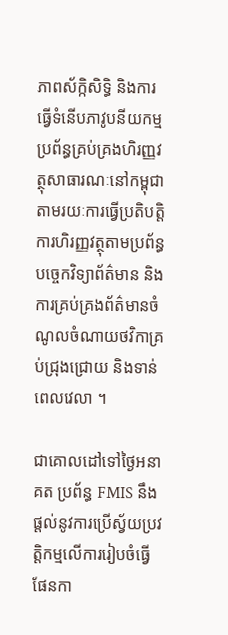ភាពស័ក្កិសិទ្ធិ និងការធ្វើទំនើបភាវូបនីយកម្មប្រព័ន្ធគ្រប់គ្រងហិរញ្ញវត្ថុសាធារណៈនៅកម្ពុជា តាមរយៈការធ្វើប្រតិបត្តិការហិរញ្ញវត្ថុតាមប្រព័ន្ធបច្ចេកវិទ្យាព័ត៌មាន និងការគ្រប់គ្រងព័ត៌មានចំណូលចំណាយថវិកាគ្រប់ជ្រុងជ្រោយ និងទាន់ពេលវេលា ។

ជាគោលដៅទៅថ្ងៃអនាគត ប្រព័ន្ធ FMIS នឹងផ្តល់នូវការប្រើស្វ័យប្រវត្តិកម្មលើការរៀបចំធ្វើផែនកា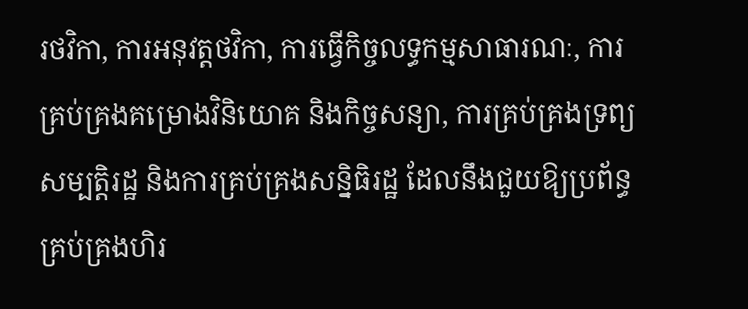រថវិកា, ការអនុវត្តថវិកា, ការធ្វើកិច្ចលទ្ធកម្មសាធារណៈ, ការគ្រប់គ្រងគម្រោងវិនិយោគ និងកិច្ចសន្យា, ការគ្រប់គ្រងទ្រព្យសម្បត្តិរដ្ឋ និងការគ្រប់គ្រងសន្និធិរដ្ឋ ដែលនឹងជួយឱ្យប្រព័ន្ធគ្រប់គ្រងហិរ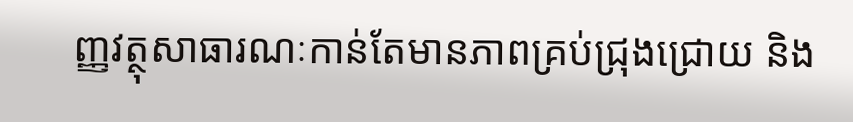ញ្ញវត្ថុសាធារណៈកាន់តែមានភាពគ្រប់ជ្រុងជ្រោយ និង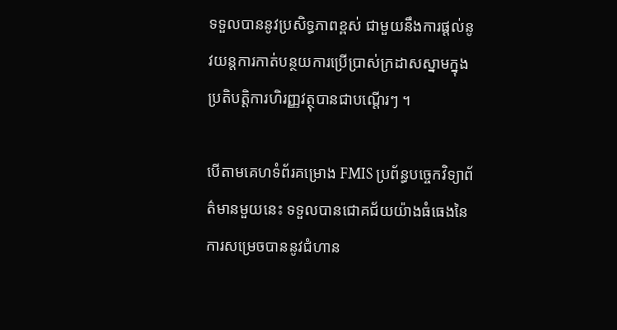ទទួលបាននូវប្រសិទ្ធភាពខ្ពស់ ជាមួយនឹងការផ្ដល់នូវយន្តការកាត់បន្ថយការប្រើប្រាស់ក្រដាសស្នាមក្នុងប្រតិបត្តិការហិរញ្ញវត្ថុបានជាបណ្ដើរៗ ។

បើតាមគេហទំព័រគម្រោង FMIS ប្រព័ន្ធបច្ចេកវិទ្យាព័ត៌មានមួយនេះ ទទួលបានជោគជ័យយ៉ាងធំធេងនៃការសម្រេចបាននូវជំហាន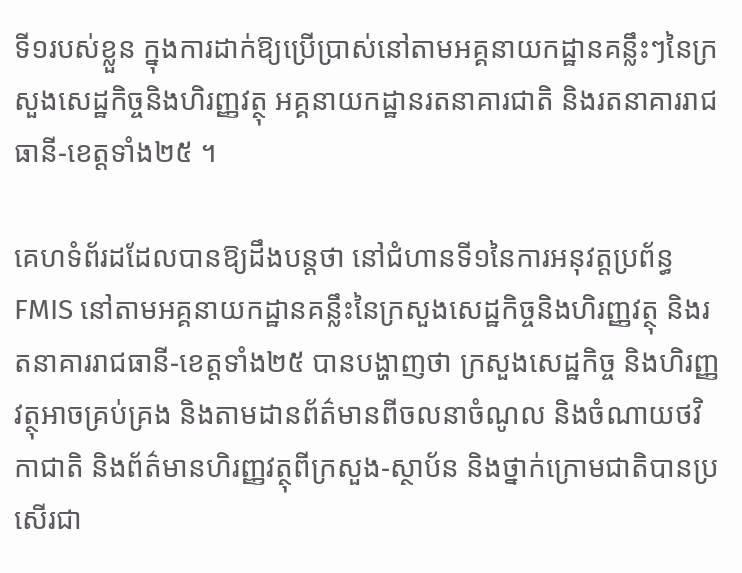ទី១របស់ខ្លួន ក្នុងការដាក់ឱ្យប្រើប្រាស់នៅតាមអគ្គនាយកដ្ឋានគន្លឹះៗនៃក្រសួងសេដ្ឋកិច្ចនិងហិរញ្ញវត្ថុ អគ្គនាយកដ្ឋានរតនាគារជាតិ និងរតនាគាររាជធានី-ខេត្តទាំង២៥ ។

គេហទំព័រដដែលបានឱ្យដឹងបន្តថា នៅជំហានទី១នៃការអនុវត្តប្រព័ន្ធ FMIS នៅតាមអគ្គនាយកដ្ឋានគន្លឹះនៃក្រសួងសេដ្ឋកិច្ចនិងហិរញ្ញវត្ថុ និងរតនាគាររាជធានី-ខេត្តទាំង២៥ បានបង្ហាញថា ក្រសួងសេដ្ឋកិច្ច និងហិរញ្ញវត្ថុអាចគ្រប់គ្រង និងតាមដានព័ត៌មានពីចលនាចំណូល និងចំណាយថវិកាជាតិ និងព័ត៌មានហិរញ្ញវត្ថុពីក្រសួង-ស្ថាប័ន និងថ្នាក់ក្រោមជាតិបានប្រសើរជា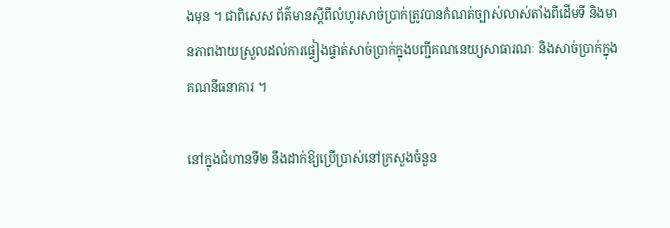ងមុន ។ ជាពិសេស ព័ត៌មានស្ដីពីលំហូរសាច់ប្រាក់ត្រូវបានកំណត់ច្បាស់លាស់តាំងពីដើមទី និងមានភាពងាយស្រួលដល់ការផ្ទៀងផ្ទាត់សាច់ប្រាក់ក្នុងបញ្ជីគណនេយ្យសាធារណៈ និងសាច់ប្រាក់ក្នុងគណនីធនាគារ ។

នៅក្នុងជំហានទី២ នឹងដាក់ឱ្យប្រើប្រាស់នៅក្រសួងចំនួន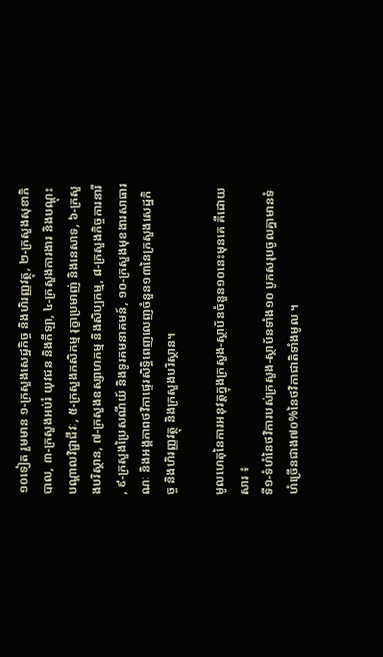១០ទៀត រួមមាន ១-ក្រសួងសេដ្ឋកិច្ច និងហិរញ្ញវត្ថុ, ២-ក្រសួងសុខាភិបាល, ៣-ក្រសួងអប់រំ យុវជន និងកីឡា, ៤-ក្រសួងការងារ និងបណ្តុះបណ្តាលវិជ្ជាជីវៈ, ៥-ក្រសួងកសិកម្ម រុក្ខាប្រមាញ់ និងនេសាទ, ៦-ក្រសួងបរិស្ថាន, ៧-ក្រសួងឧស្សាហកម្ម និងសិប្បកម្ម, ៨-ក្រសួងកិច្ចការនារី, ៩-ក្រសួងប្រៃសណីយ៍ និងទូរគមនាគមន៍, ១០-ក្រសួងមុខងារសាធារណៈ និងអង្គភាពថវិកាផ្ទេរសិទ្ធិពេញលេញចំនួន១៣នៃក្រសួងសេដ្ឋកិច្ច និងហិរញ្ញវត្ថុ និងក្រសួងបរិស្ថាន។

មូលហេតុនៃការអនុវត្តក្នុងក្រសួង-ស្ថាប័នចំនួន១០នេះមុនគេ គឺដោយសារ ៖
ទី១-ទំហំនៃថវិការបស់ក្រសួង-ស្ថាប័នទាំង១០ បូកសរុបចូលគ្នាមានទំហំច្រើនជាង៧០%នៃថវិកាជាតិទាំងមូល ។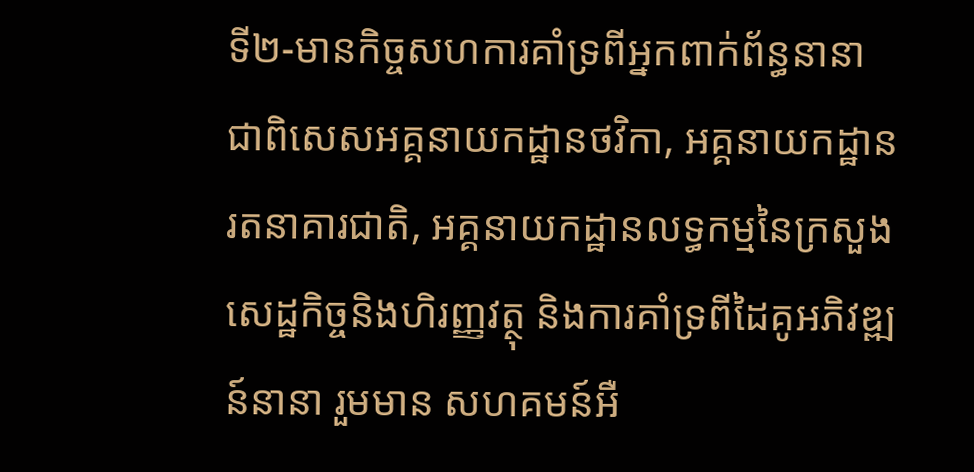ទី២-មានកិច្ចសហការគាំទ្រពីអ្នកពាក់ព័ន្ធនានា ជាពិសេសអគ្គនាយកដ្ឋានថវិកា, អគ្គនាយកដ្ឋានរតនាគារជាតិ, អគ្គនាយកដ្ឋានលទ្ធកម្មនៃក្រសួងសេដ្ឋកិច្ចនិងហិរញ្ញវត្ថុ និងការគាំទ្រពីដៃគូអភិវឌ្ឍន៍នានា រួមមាន សហគមន៍អឺ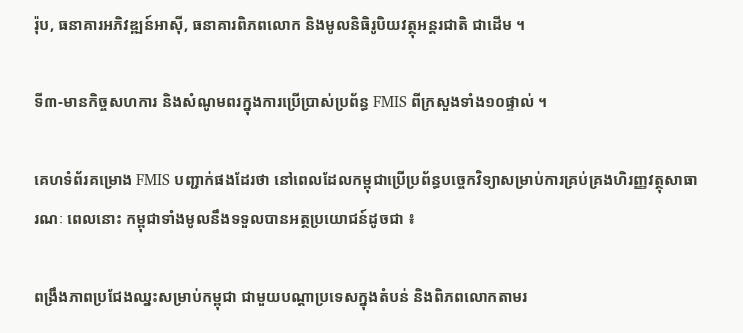រ៉ុប, ធនាគារអភិវឌ្ឍន៍អាស៊ី, ធនាគារពិភពលោក និងមូលនិធិរូបិយវត្ថុអន្តរជាតិ ជាដើម ។

ទី៣-មានកិច្ចសហការ និងសំណូមពរក្នុងការប្រើប្រាស់ប្រព័ន្ធ FMIS ពីក្រសួងទាំង១០ផ្ទាល់ ។

គេហទំព័រគម្រោង FMIS បញ្ជាក់ផងដែរថា នៅពេលដែលកម្ពុជាប្រើប្រព័ន្ធបច្ចេកវិទ្យាសម្រាប់ការគ្រប់គ្រងហិរញ្ញវត្ថុសាធារណៈ ពេលនោះ កម្ពុជាទាំងមូលនឹងទទួលបានអត្ថប្រយោជន៍ដូចជា ៖

ពង្រឹងភាពប្រជែងឈ្នះសម្រាប់កម្ពុជា ជាមួយបណ្តាប្រទេសក្នុងតំបន់ និងពិភពលោកតាមរ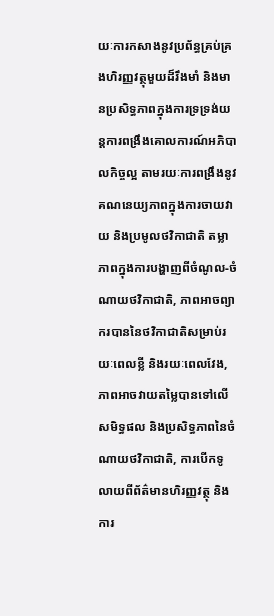យៈការកសាងនូវប្រព័ន្ធគ្រប់គ្រងហិរញ្ញវត្ថុមួយដ៏រឹងមាំ និងមានប្រសិទ្ធភាពក្នុងការទ្រទ្រង់យន្តការពង្រឹងគោលការណ៍អភិបាលកិច្ចល្អ តាមរយៈការពង្រឹងនូវគណនេយ្យភាពក្នុងការចាយវាយ និងប្រមូលថវិកាជាតិ តម្លាភាពក្នុងការបង្ហាញពីចំណូល-ចំណាយថវិកាជាតិ, ភាពអាចព្យាករបាននៃថវិកាជាតិសម្រាប់រយៈពេលខ្លី និងរយៈពេលវែង, ភាពអាចវាយតម្លៃបានទៅលើសមិទ្ធផល និងប្រសិទ្ធភាពនៃចំណាយថវិកាជាតិ, ការបើកទូលាយពីព័ត៌មានហិរញ្ញវត្ថុ និងការ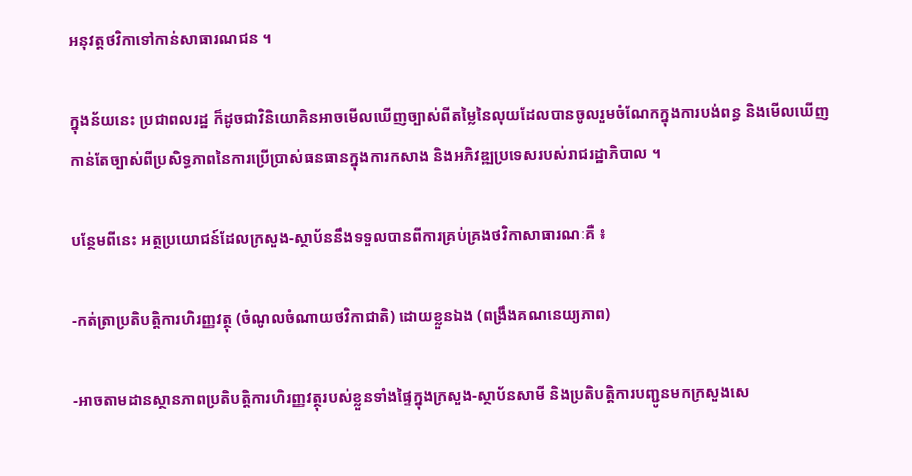អនុវត្តថវិកាទៅកាន់សាធារណជន ។

ក្នុងន័យនេះ ប្រជាពលរដ្ឋ ក៏ដូចជាវិនិយោគិនអាចមើលឃើញច្បាស់ពីតម្លៃនៃលុយដែលបានចូលរួមចំណែកក្នុងការបង់ពន្ធ និងមើលឃើញកាន់តែច្បាស់ពីប្រសិទ្ធភាពនៃការប្រើប្រាស់ធនធានក្នុងការកសាង និងអភិវឌ្ឍប្រទេសរបស់រាជរដ្ឋាភិបាល ។

បន្ថែមពីនេះ អត្ថប្រយោជន៍ដែលក្រសួង-ស្ថាប័ននឹងទទួលបានពីការគ្រប់គ្រងថវិកាសាធារណៈគឺ ៖

-កត់ត្រាប្រតិបត្តិការហិរញ្ញវត្ថុ (ចំណូលចំណាយថវិកាជាតិ) ដោយខ្លួនឯង (ពង្រឹងគណនេយ្យភាព)

-អាចតាមដានស្ថានភាពប្រតិបត្តិការហិរញ្ញវត្ថុរបស់ខ្លួនទាំងផ្ទៃក្នុងក្រសួង-ស្ថាប័នសាមី និងប្រតិបត្តិការបញ្ជូនមកក្រសួងសេ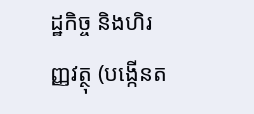ដ្ឋកិច្ច និងហិរញ្ញវត្ថុ (បង្កើនត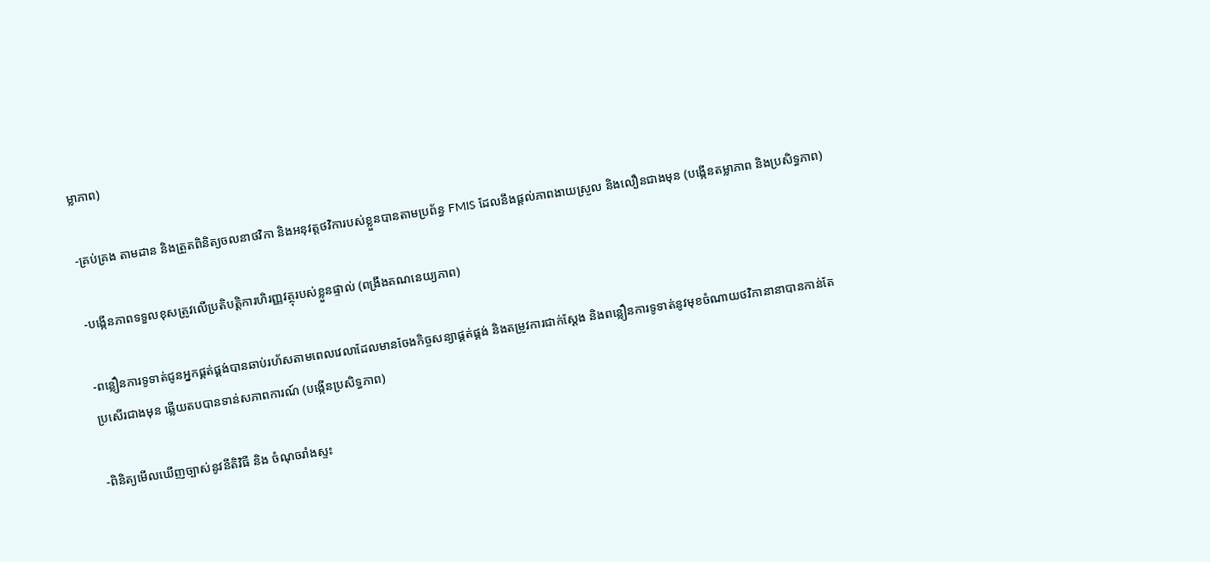ម្លាភាព)

-គ្រប់គ្រង តាមដាន និងត្រួតពិនិត្យចលនាថវិកា និងអនុវត្តថវិការបស់ខ្លួនបានតាមប្រព័ន្ធ FMIS ដែលនឹងផ្ដល់ភាពងាយស្រួល និងលឿនជាងមុន (បង្កើនតម្លាភាព និងប្រសិទ្ធភាព)

-បង្កើនភាពទទួលខុសត្រូវលើប្រតិបត្តិការហិរញ្ញវត្ថុរបស់ខ្លួនផ្ទាល់ (ពង្រឹងគណនេយ្យភាព)

-ពន្លឿនការទូទាត់ជូនអ្នកផ្គត់ផ្គង់បានឆាប់រហ័សតាមពេលវេលាដែលមានចែងកិច្ចសន្យាផ្គត់ផ្គង់ និងតម្រូវការជាក់ស្ដែង និងពន្លឿនការទូទាត់នូវមុខចំណាយថវិកានានាបានកាន់តែប្រសើរជាងមុន ឆ្លើយតបបានទាន់សភាពការណ៍ (បង្កើនប្រសិទ្ធភាព)

-ពិនិត្យមើលឃើញច្បាស់នូវនីតិវិធី និង ចំណុចរាំងស្ទះ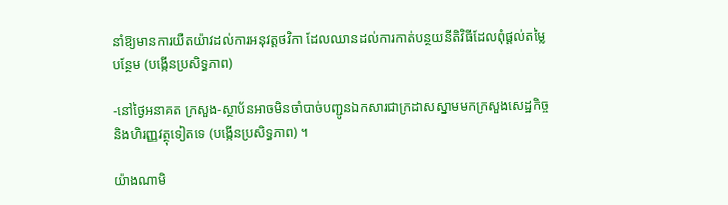នាំឱ្យមានការយឺតយ៉ាវដល់ការអនុវត្តថវិកា ដែលឈានដល់ការកាត់បន្ថយនីតិវិធីដែលពុំផ្ដល់តម្លៃបន្ថែម (បង្កើនប្រសិទ្ធភាព)

-នៅថ្ងៃអនាគត ក្រសួង-ស្ថាប័នអាចមិនចាំបាច់បញ្ជូនឯកសារជាក្រដាសស្នាមមកក្រសួងសេដ្ឋកិច្ច និងហិរញ្ញវត្ថុទៀតទេ (បង្កើនប្រសិទ្ធភាព) ។

យ៉ាងណាមិ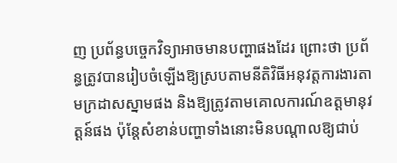ញ ប្រព័ន្ធបច្ចេកវិទ្យាអាចមានបញ្ហាផងដែរ ព្រោះថា ប្រព័ន្ធត្រូវបានរៀបចំឡើងឱ្យស្របតាមនីតិវិធីអនុវត្តការងារតាមក្រដាសស្នាមផង និងឱ្យត្រូវតាមគោលការណ៍ឧត្តមានុវត្តន៍ផង ប៉ុន្តែសំខាន់បញ្ហាទាំងនោះមិនបណ្ដាលឱ្យជាប់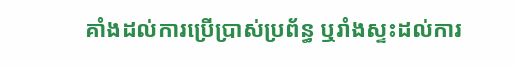គាំងដល់ការប្រើប្រាស់ប្រព័ន្ធ ឬរាំងស្ទះដល់ការ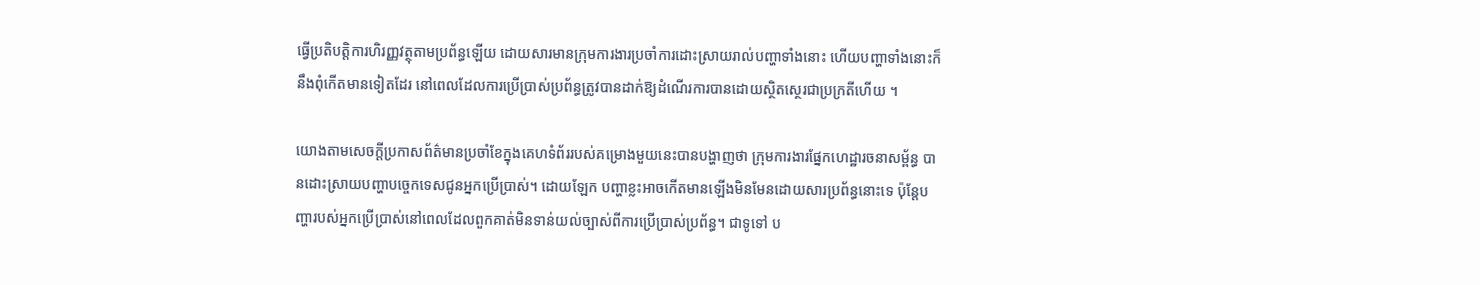ធ្វើប្រតិបត្តិការហិរញ្ញវត្ថុតាមប្រព័ន្ធឡើយ ដោយសារមានក្រុមការងារប្រចាំការដោះស្រាយរាល់បញ្ហាទាំងនោះ ហើយបញ្ហាទាំងនោះក៏នឹងពុំកើតមានទៀតដែរ នៅពេលដែលការប្រើប្រាស់ប្រព័ន្ធត្រូវបានដាក់ឱ្យដំណើរការបានដោយស្ថិតស្ថេរជាប្រក្រតីហើយ ។

យោងតាមសេចក្តីប្រកាសព័ត៌មានប្រចាំខែក្នុងគេហទំព័ររបស់គម្រោងមួយនេះបានបង្ហាញថា ក្រុមការងារផ្នែកហេដ្ឋារចនាសម្ព័ន្ធ បានដោះស្រាយបញ្ហាបច្ចេកទេសជូនអ្នកប្រើប្រាស់។ ដោយឡែក បញ្ហាខ្លះអាចកើតមានឡើងមិនមែនដោយសារប្រព័ន្ធនោះទេ ប៉ុន្តែបញ្ហារបស់អ្នកប្រើប្រាស់នៅពេលដែលពួកគាត់មិនទាន់យល់ច្បាស់ពីការប្រើប្រាស់ប្រព័ន្ធ។ ជាទូទៅ ប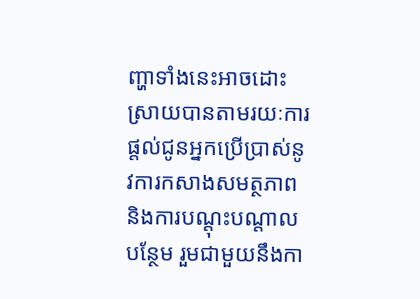ញ្ហាទាំងនេះអាចដោះស្រាយបានតាមរយៈការផ្តល់ជូនអ្នកប្រើប្រាស់នូវការកសាងសមត្ថភាព និងការបណ្តុះបណ្តាលបន្ថែម រួមជាមួយនឹងកា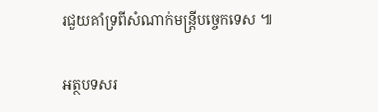រជួយគាំទ្រពីសំណាក់មន្ត្រីបច្ចេកទេស ៕

អត្ថបទសរ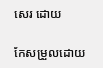សេរ ដោយ

កែសម្រួលដោយ